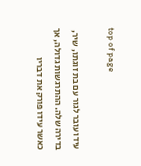top of page

עידו עובר לגור עם בת זוגתו, שיר, בדירה שלה. ההתרגשות גדולה, אך כאשר עידו פורק את דבריו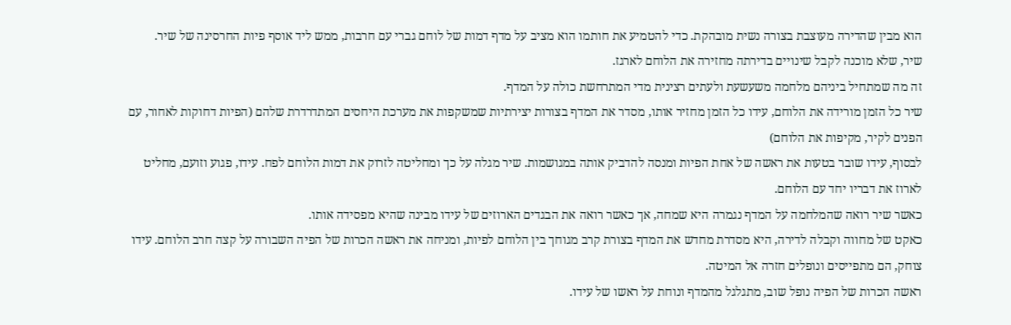הוא מבין שהדירה מעוצבת בצורה נשית מובהקת. כדי להטמיע את חותמו הוא מציב על מדף דמות של לוחם גברי עם חרבות, ממש ליד אוסף פיות החרסינה של שיר.
שיר, שלא מוכנה לקבל שינויים בדירתה מחזירה את הלוחם לארגז.
זה מה שמתחיל ביניהם מלחמה משעשעת ולעתים רצינית מדי המתרחשת כולה על המדף.
שיר כל הזמן מורידה את הלוחם, עידו כל הזמן מחזיר אותו, מסדר את המדף בצורות יצירתיות שמשקפות את מערכת היחסים המתדרדרת שלהם (הפיות דחוקות לאחור, עם הפנים לקיר, מקיפות את הלוחם)
לבסוף, עידו שובר בטעות את ראשה של אחת הפיות ומנסה להדביק אותה במגושמות. שיר מגלה על כך ומחליטה לזרוק את דמות הלוחם לפח. עידו, פגוע וזועם, מחליט לארוז את דבריו יחד עם הלוחם.
כאשר שיר רואה שהמלחמה על המדף נגמרה היא שמחה, אך כאשר רואה את הבגדים הארוזים של עידו מבינה שהיא מפסידה אותו.
כאקט של מחווה וקבלה לדירה, היא מסדרת מחדש את המדף בצורת קרב מגוחך בין הלוחם לפיות, ומניחה את ראשה הכרות של הפיה השבורה על קצה חרב הלוחם. עידו צוחק, הם מתפייסים ונופלים חזרה אל המיטה.
ראשה הכרות של הפיה נופל שוב, מתגלגל מהמדף ונוחת על ראשו של עידו.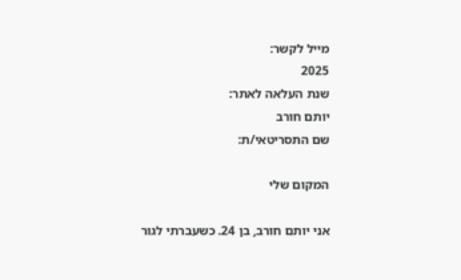מייל לקשר:
2025
שנת העלאה לאתר:
יותם חורב
שם התסריטאי/ת:

המקום שלי

אני יותם חורב, בן 24. כשעברתי לגור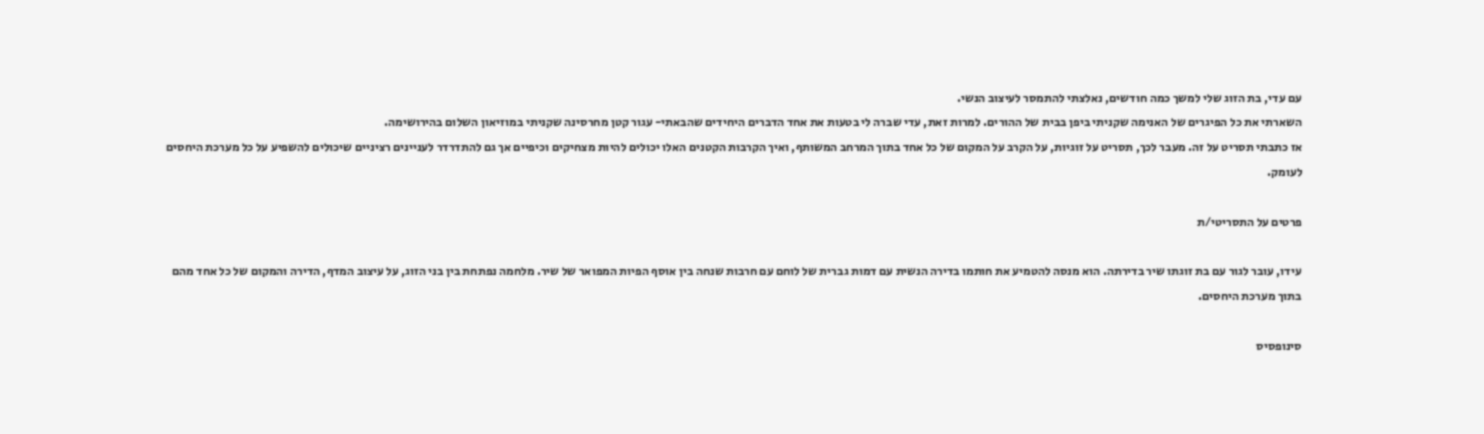עם עדי, בת הזוג שלי למשך כמה חודשים, נאלצתי להתמסר לעיצוב הנשי.
השארתי את כל הפיגרים של האנימה שקניתי ביפן בבית של ההורים. למרות זאת, עדי שברה לי בטעות את אחד הדברים היחידים שהבאתי- עגור קטן מחרסינה שקניתי במוזיאון השלום בהירושימה.
אז כתבתי תסריט על זה. מעבר לכך, תסריט על זוגיות, על הקרב על המקום של כל אחד בתוך המרחב המשותף, ואיך הקרבות הקטנים האלו יכולים להיות מצחיקים וכיפיים אך גם להתדרדר לעניינים רציניים שיכולים להשפיע על כל מערכת היחסים לעומק.

פרטים על התסריטי/ת

עידו, עובר לגור עם בת זוגתו שיר בדירתה. הוא מנסה להטמיע את חותמו בדירה הנשית עם דמות גברית של לוחם עם חרבות שנחה בין אוסף הפיות המפואר של שיר. מלחמה נפתחת בין בני הזוג, על עיצוב המדף, הדירה והמקום של כל אחד מהם בתוך מערכת היחסים.

סינופסיס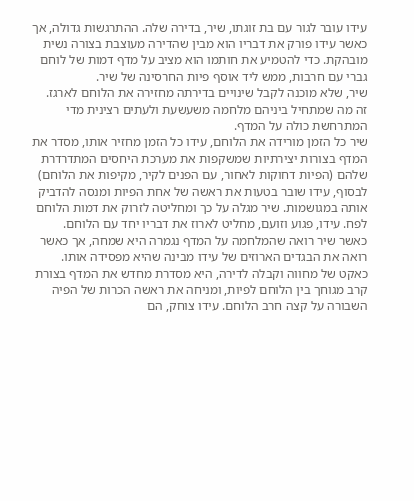עידו עובר לגור עם בת זוגתו, שיר, בדירה שלה. ההתרגשות גדולה, אך כאשר עידו פורק את דבריו הוא מבין שהדירה מעוצבת בצורה נשית מובהקת. כדי להטמיע את חותמו הוא מציב על מדף דמות של לוחם גברי עם חרבות, ממש ליד אוסף פיות החרסינה של שיר.
שיר, שלא מוכנה לקבל שינויים בדירתה מחזירה את הלוחם לארגז.
זה מה שמתחיל ביניהם מלחמה משעשעת ולעתים רצינית מדי המתרחשת כולה על המדף.
שיר כל הזמן מורידה את הלוחם, עידו כל הזמן מחזיר אותו, מסדר את המדף בצורות יצירתיות שמשקפות את מערכת היחסים המתדרדרת שלהם (הפיות דחוקות לאחור, עם הפנים לקיר, מקיפות את הלוחם)
לבסוף, עידו שובר בטעות את ראשה של אחת הפיות ומנסה להדביק אותה במגושמות. שיר מגלה על כך ומחליטה לזרוק את דמות הלוחם לפח. עידו, פגוע וזועם, מחליט לארוז את דבריו יחד עם הלוחם.
כאשר שיר רואה שהמלחמה על המדף נגמרה היא שמחה, אך כאשר רואה את הבגדים הארוזים של עידו מבינה שהיא מפסידה אותו.
כאקט של מחווה וקבלה לדירה, היא מסדרת מחדש את המדף בצורת קרב מגוחך בין הלוחם לפיות, ומניחה את ראשה הכרות של הפיה השבורה על קצה חרב הלוחם. עידו צוחק, הם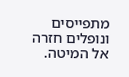מתפייסים ונופלים חזרה אל המיטה.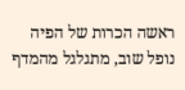ראשה הכרות של הפיה נופל שוב, מתגלגל מהמדף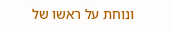ונוחת על ראשו של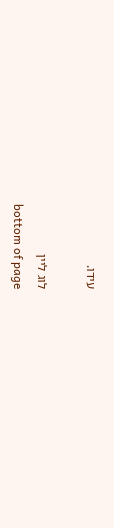עידו.

לוג ליין
bottom of page